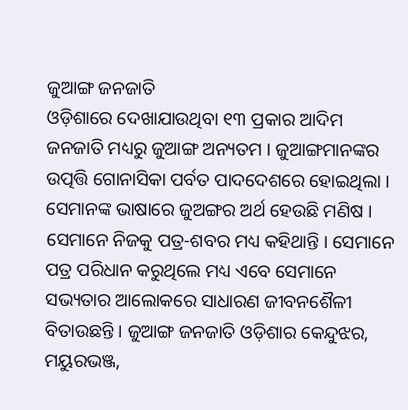ଜୁଆଙ୍ଗ ଜନଜାତି
ଓଡ଼ିଶାରେ ଦେଖାଯାଉଥିବା ୧୩ ପ୍ରକାର ଆଦିମ ଜନଜାତି ମଧ୍ୟରୁ ଜୁଆଙ୍ଗ ଅନ୍ୟତମ । ଜୁଆଙ୍ଗମାନଙ୍କର ଉତ୍ପତ୍ତି ଗୋନାସିକା ପର୍ବତ ପାଦଦେଶରେ ହୋଇଥିଲା । ସେମାନଙ୍କ ଭାଷାରେ ଜୁଅଙ୍ଗର ଅର୍ଥ ହେଉଛି ମଣିଷ । ସେମାନେ ନିଜକୁ ପତ୍ର-ଶବର ମଧ୍ୟ କହିଥାନ୍ତି । ସେମାନେ ପତ୍ର ପରିଧାନ କରୁଥିଲେ ମଧ୍ୟ ଏବେ ସେମାନେ ସଭ୍ୟତାର ଆଲୋକରେ ସାଧାରଣ ଜୀବନଶୈଳୀ ବିତାଉଛନ୍ତି । ଜୁଆଙ୍ଗ ଜନଜାତି ଓଡ଼ିଶାର କେନ୍ଦୁଝର, ମୟୁରଭଞ୍ଜ,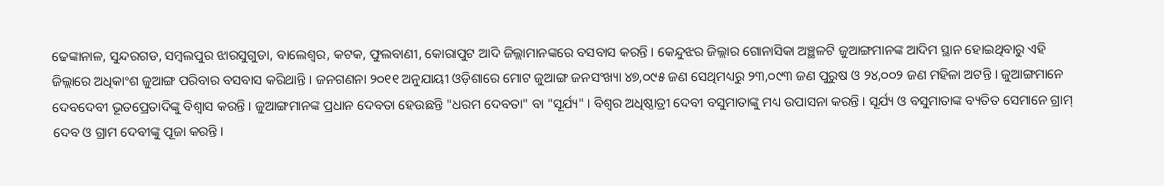ଢେଙ୍କାନାଳ, ସୁନ୍ଦରଗଡ, ସମ୍ବଲପୁର ଝାରସୁଗୁଡା, ବାଲେଶ୍ୱର, କଟକ, ଫୁଲବାଣୀ, କୋରାପୁଟ ଆଦି ଜିଲ୍ଲାମାନଙ୍କରେ ବସବାସ କରନ୍ତି । କେନ୍ଦୁଝର ଜିଲ୍ଲାର ଗୋନାସିକା ଅଞ୍ଛଳଟି ଜୁଆଙ୍ଗମାନଙ୍କ ଆଦିମ ସ୍ଥାନ ହୋଇଥିବାରୁ ଏହି ଜିଲ୍ଲାରେ ଅଧିକାଂଶ ଜୁଆଙ୍ଗ ପରିବାର ବସବାସ କରିଥାନ୍ତି । ଜନଗଣନା ୨୦୧୧ ଅନୁଯାୟୀ ଓଡ଼ିଶାରେ ମୋଟ ଜୁଆଙ୍ଗ ଜନସଂଖ୍ୟା ୪୭,୦୯୫ ଜଣ ସେଥିମଧ୍ୟରୁ ୨୩,୦୯୩ ଜଣ ପୁରୁଷ ଓ ୨୪,୦୦୨ ଜଣ ମହିଳା ଅଟନ୍ତି । ଜୁଆଙ୍ଗମାନେ ଦେବଦେବୀ ଭୂତପ୍ରେତାଦିଙ୍କୁ ବିଶ୍ୱାସ କରନ୍ତି । ଜୁଆଙ୍ଗମାନଙ୍କ ପ୍ରଧାନ ଦେବତା ହେଉଛନ୍ତି "ଧରମ ଦେବତା" ବା "ସୂର୍ଯ୍ୟ" । ବିଶ୍ୱର ଅଧିଷ୍ଠାତ୍ରୀ ଦେବୀ ବସୁମାତାଙ୍କୁ ମଧ୍ୟ ଉପାସନା କରନ୍ତି । ସୂର୍ଯ୍ୟ ଓ ବସୁମାତାଙ୍କ ବ୍ୟତିତ ସେମାନେ ଗ୍ରାମ୍ ଦେବ ଓ ଗ୍ରାମ ଦେବୀଙ୍କୁ ପୂଜା କରନ୍ତି।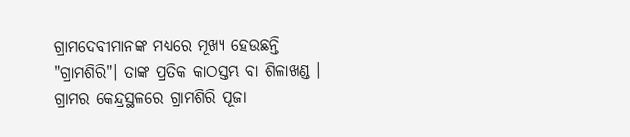ଗ୍ରାମଦେବୀମାନଙ୍କ ମଧ୍ୟରେ ମୂଖ୍ୟ ହେଉଛନ୍ତି "ଗ୍ରାମଶିରି"। ତାଙ୍କ ପ୍ରତିକ କାଠସ୍ତମ୍ଭ ବା ଶିଳାଖଣ୍ଡ । ଗ୍ରାମର କେନ୍ଦ୍ରସ୍ଥଳରେ ଗ୍ରାମଶିରି ପୂଜା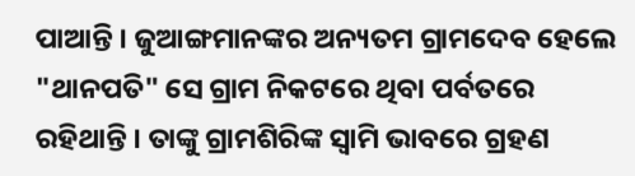ପାଆନ୍ତି । ଜୁଆଙ୍ଗମାନଙ୍କର ଅନ୍ୟତମ ଗ୍ରାମଦେବ ହେଲେ "ଥାନପତି" ସେ ଗ୍ରାମ ନିକଟରେ ଥିବା ପର୍ବତରେ ରହିଥାନ୍ତି । ତାଙ୍କୁ ଗ୍ରାମଶିରିଙ୍କ ସ୍ୱାମି ଭାବରେ ଗ୍ରହଣ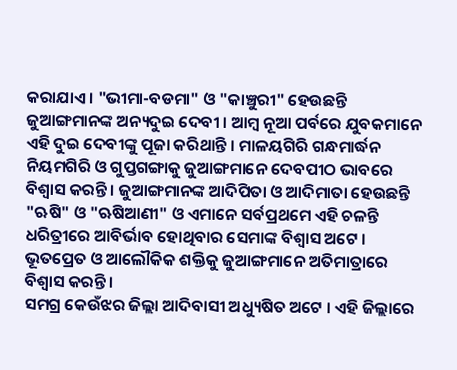କରାଯାଏ । "ଭୀମା-ବଡମା" ଓ "କାଞ୍ଚୁରୀ" ହେଉଛନ୍ତି ଜୁଆଙ୍ଗମାନଙ୍କ ଅନ୍ୟଦୁଇ ଦେବୀ । ଆମ୍ବ ନୂଆ ପର୍ବରେ ଯୁବକମାନେ ଏହି ଦୁଇ ଦେବୀଙ୍କୁ ପୂଜା କରିଥାନ୍ତି । ମାଳୟଗିରି ଗନ୍ଧମାର୍ଦ୍ଧନ ନିୟମଗିରି ଓ ଗୁପ୍ତଗଙ୍ଗାକୁ ଜୁଆଙ୍ଗମାନେ ଦେବପୀଠ ଭାବରେ ବିଶ୍ୱାସ କରନ୍ତି । ଜୁଆଙ୍ଗମାନଙ୍କ ଆଦିପିତା ଓ ଆଦିମାତା ହେଉଛନ୍ତି "ଋଷି" ଓ "ଋଷିଆଣୀ" ଓ ଏମାନେ ସର୍ବପ୍ରଥମେ ଏହି ଚଳନ୍ତି ଧରିତ୍ରୀରେ ଆବିର୍ଭାବ ହୋଥିବାର ସେମାଙ୍କ ବିଶ୍ୱାସ ଅଟେ । ଭୂତପ୍ରେତ ଓ ଆଲୌକିକ ଶକ୍ତିକୁ ଜୁଆଙ୍ଗମାନେ ଅତିମାତ୍ରାରେ ବିଶ୍ୱାସ କରନ୍ତି ।
ସମଗ୍ର କେଉଁଝର ଜିଲ୍ଲା ଆଦିବାସୀ ଅଧ୍ୟୁଷିତ ଅଟେ । ଏହି ଜିଲ୍ଲାରେ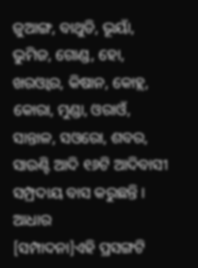ଜୁଆଙ୍ଗ, ବାଥୁଡି, ଭୂୟାଁ, ଭୁମିଜ, ଗୋଣ୍ଡ, ହୋ, ଖରଓ୍ବାର, କିଷାନ, କୋହ୍ଲ, କୋରା, ମୁଣ୍ଡା, ଓରାଓଁ, ସାନ୍ତାଳ, ସଓରୋ, ଶବର, ସାଉଣ୍ଟି ଆଦି ୧୬ଟି ଆଦିବାସୀ ସମ୍ପ୍ରଦାୟ ବାସ କରୁଛନ୍ତି ।
ଆଧାର
[ସମ୍ପାଦନା]ଏହି ପ୍ରସଙ୍ଗଟି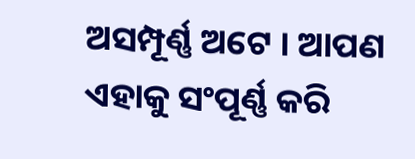ଅସମ୍ପୂର୍ଣ୍ଣ ଅଟେ । ଆପଣ ଏହାକୁ ସଂପୂର୍ଣ୍ଣ କରି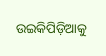ଉଇକିପିଡ଼ିଆକୁ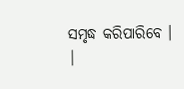ସମୃଦ୍ଧ କରିପାରିବେ । |